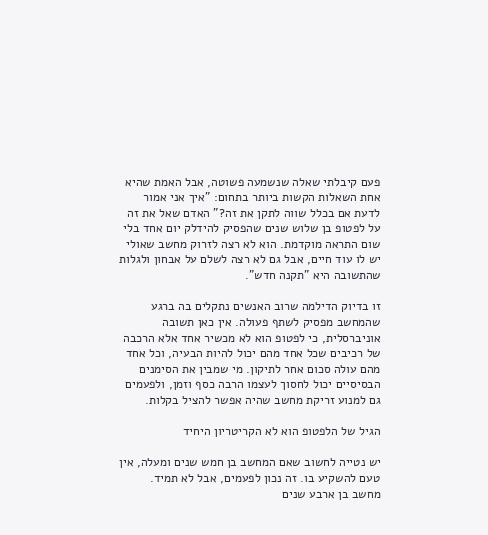פעם קיבלתי שאלה שנשמעה פשוטה, אבל האמת שהיא אחת השאלות הקשות ביותר בתחום: "איך אני אמור לדעת אם בכלל שווה לתקן את זה?" האדם שאל את זה על לפטופ בן שלוש שנים שהפסיק להידלק יום אחד בלי שום התראה מוקדמת. הוא לא רצה לזרוק מחשב שאולי יש לו עוד חיים, אבל גם לא רצה לשלם על אבחון ולגלות שהתשובה היא "תקנה חדש".

זו בדיוק הדילמה שרוב האנשים נתקלים בה ברגע שהמחשב מפסיק לשתף פעולה. אין כאן תשובה אוניברסלית, כי לפטופ הוא לא מכשיר אחד אלא הרכבה של רכיבים שכל אחד מהם יכול להיות הבעיה, וכל אחד מהם עולה סכום אחר לתיקון. מי שמבין את הסימנים הבסיסיים יכול לחסוך לעצמו הרבה כסף וזמן, ולפעמים גם למנוע זריקת מחשב שהיה אפשר להציל בקלות.

הגיל של הלפטופ הוא לא הקריטריון היחיד

יש נטייה לחשוב שאם המחשב בן חמש שנים ומעלה, אין טעם להשקיע בו. זה נכון לפעמים, אבל לא תמיד. מחשב בן ארבע שנים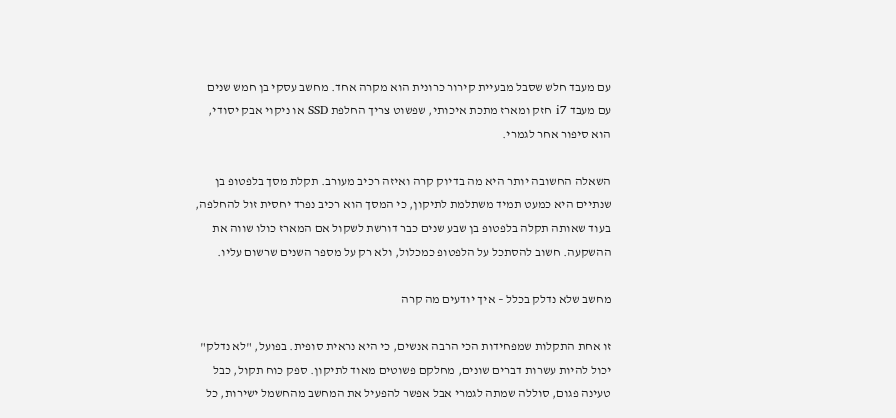עם מעבד חלש שסבל מבעיית קירור כרונית הוא מקרה אחד. מחשב עסקי בן חמש שנים עם מעבד i7 חזק ומארז מתכת איכותי, שפשוט צריך החלפת SSD או ניקוי אבק יסודי, הוא סיפור אחר לגמרי.

השאלה החשובה יותר היא מה בדיוק קרה ואיזה רכיב מעורב. תקלת מסך בלפטופ בן שנתיים היא כמעט תמיד משתלמת לתיקון, כי המסך הוא רכיב נפרד יחסית זול להחלפה, בעוד שאותה תקלה בלפטופ בן שבע שנים כבר דורשת לשקול אם המארז כולו שווה את ההשקעה. חשוב להסתכל על הלפטופ כמכלול, ולא רק על מספר השנים שרשום עליו.

מחשב שלא נדלק בכלל – איך יודעים מה קרה

זו אחת התקלות שמפחידות הכי הרבה אנשים, כי היא נראית סופית. בפועל, "לא נדלק" יכול להיות עשרות דברים שונים, מחלקם פשוטים מאוד לתיקון. ספק כוח תקול, כבל טעינה פגום, סוללה שמתה לגמרי אבל אפשר להפעיל את המחשב מהחשמל ישירות, כל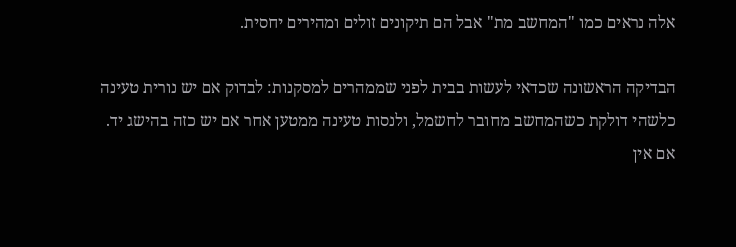אלה נראים כמו "המחשב מת" אבל הם תיקונים זולים ומהירים יחסית.

הבדיקה הראשונה שכדאי לעשות בבית לפני שממהרים למסקנות: לבדוק אם יש נורית טעינה כלשהי דולקת כשהמחשב מחובר לחשמל, ולנסות טעינה ממטען אחר אם יש כזה בהישג יד. אם אין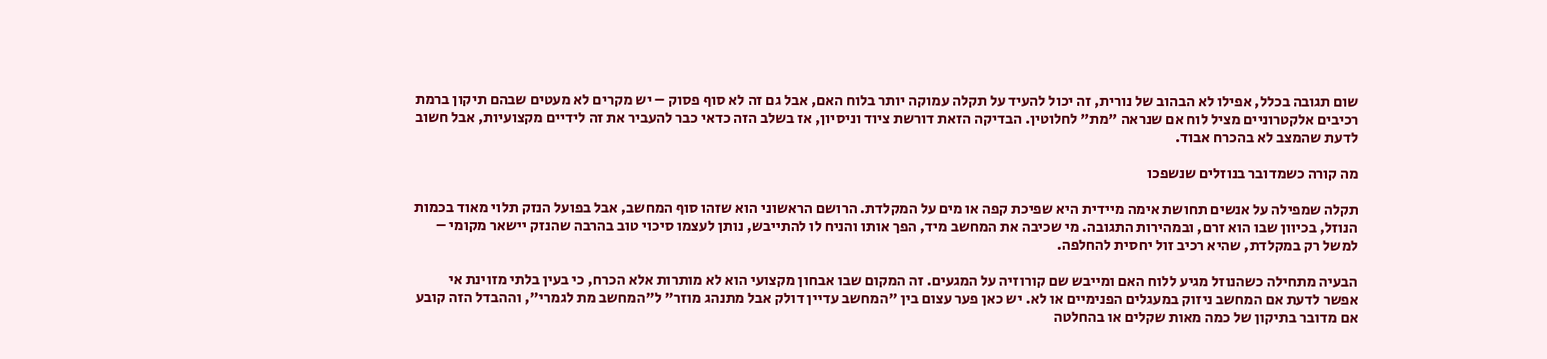שום תגובה בכלל, אפילו לא הבהוב של נורית, זה יכול להעיד על תקלה עמוקה יותר בלוח האם, אבל גם זה לא סוף פסוק – יש מקרים לא מעטים שבהם תיקון ברמת רכיבים אלקטרוניים מציל לוח אם שנראה "מת" לחלוטין. הבדיקה הזאת דורשת ציוד וניסיון, אז בשלב הזה כדאי כבר להעביר את זה לידיים מקצועיות, אבל חשוב לדעת שהמצב לא בהכרח אבוד.

מה קורה כשמדובר בנוזלים שנשפכו

תקלה שמפילה על אנשים תחושת אימה מיידית היא שפיכת קפה או מים על המקלדת. הרושם הראשוני הוא שזהו סוף המחשב, אבל בפועל הנזק תלוי מאוד בכמות הנוזל, בכיוון שבו הוא זרם, ובמהירות התגובה. מי שכיבה את המחשב מיד, הפך אותו והניח לו להתייבש, נותן לעצמו סיכוי טוב בהרבה שהנזק יישאר מקומי – למשל רק במקלדת, שהיא רכיב זול יחסית להחלפה.

הבעיה מתחילה כשהנוזל מגיע ללוח האם ומייבש שם קורוזיה על המגעים. זה המקום שבו אבחון מקצועי הוא לא מותרות אלא הכרח, כי בעין בלתי מזוינת אי אפשר לדעת אם המחשב ניזוק במעגלים הפנימיים או לא. יש כאן פער עצום בין "המחשב עדיין דולק אבל מתנהג מוזר" ל"המחשב מת לגמרי", וההבדל הזה קובע אם מדובר בתיקון של כמה מאות שקלים או בהחלטה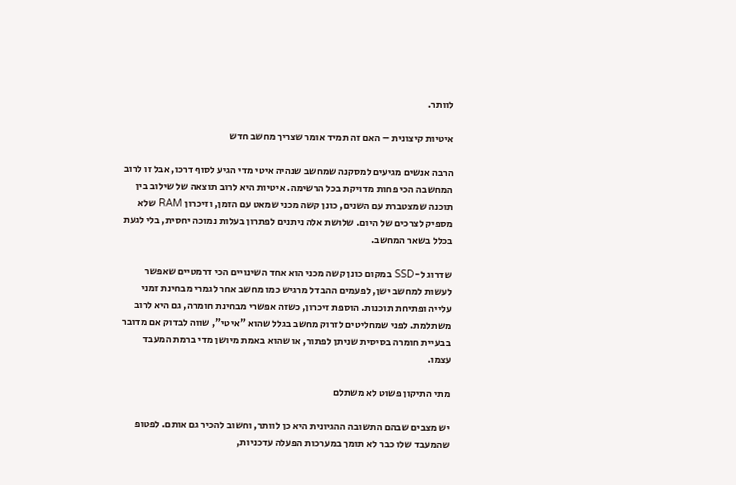לוותר.

איטיות קיצונית – האם זה תמיד אומר שצריך מחשב חדש

הרבה אנשים מגיעים למסקנה שמחשב שנהיה איטי מדי הגיע לסוף דרכו, אבל זו לרוב המחשבה הכי פחות מדויקת בכל הרשימה. איטיות היא לרוב תוצאה של שילוב בין תוכנה שמצטברת עם השנים, כונן קשה מכני שמאט עם הזמן, וזיכרון RAM שלא מספיק לצרכים של היום. שלושת אלה ניתנים לפתרון בעלות נמוכה יחסית, בלי לגעת בכלל בשאר המחשב.

שדרוג ל-SSD במקום כונן קשה מכני הוא אחד השינויים הכי דרמטיים שאפשר לעשות למחשב ישן, לפעמים ההבדל מרגיש כמו מחשב אחר לגמרי מבחינת זמני עלייה ופתיחת תוכנות. הוספת זיכרון, כשזה אפשרי מבחינת חומרה, גם היא לרוב משתלמת. לפני שמחליטים לזרוק מחשב בגלל שהוא "איטי", שווה לבדוק אם מדובר בבעיית חומרה בסיסית שניתן לפתור, או שהוא באמת מיושן מדי ברמת המעבד עצמו.

מתי התיקון פשוט לא משתלם

יש מצבים שבהם התשובה ההגיונית היא כן לוותר, וחשוב להכיר גם אותם. לפטופ שהמעבד שלו כבר לא תומך במערכות הפעלה עדכניות,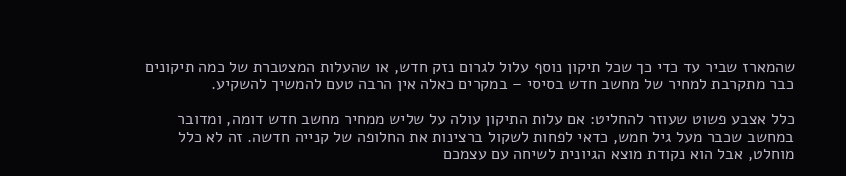שהמארז שביר עד כדי כך שכל תיקון נוסף עלול לגרום נזק חדש, או שהעלות המצטברת של כמה תיקונים כבר מתקרבת למחיר של מחשב חדש בסיסי – במקרים כאלה אין הרבה טעם להמשיך להשקיע.

כלל אצבע פשוט שעוזר להחליט: אם עלות התיקון עולה על שליש ממחיר מחשב חדש דומה, ומדובר במחשב שכבר מעל גיל חמש, כדאי לפחות לשקול ברצינות את החלופה של קנייה חדשה. זה לא כלל מוחלט, אבל הוא נקודת מוצא הגיונית לשיחה עם עצמכם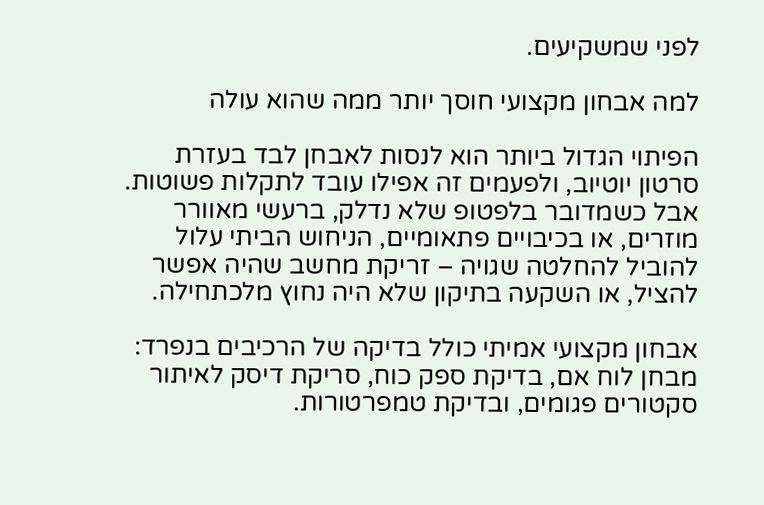לפני שמשקיעים.

למה אבחון מקצועי חוסך יותר ממה שהוא עולה

הפיתוי הגדול ביותר הוא לנסות לאבחן לבד בעזרת סרטון יוטיוב, ולפעמים זה אפילו עובד לתקלות פשוטות. אבל כשמדובר בלפטופ שלא נדלק, ברעשי מאוורר מוזרים, או בכיבויים פתאומיים, הניחוש הביתי עלול להוביל להחלטה שגויה – זריקת מחשב שהיה אפשר להציל, או השקעה בתיקון שלא היה נחוץ מלכתחילה.

אבחון מקצועי אמיתי כולל בדיקה של הרכיבים בנפרד: מבחן לוח אם, בדיקת ספק כוח, סריקת דיסק לאיתור סקטורים פגומים, ובדיקת טמפרטורות.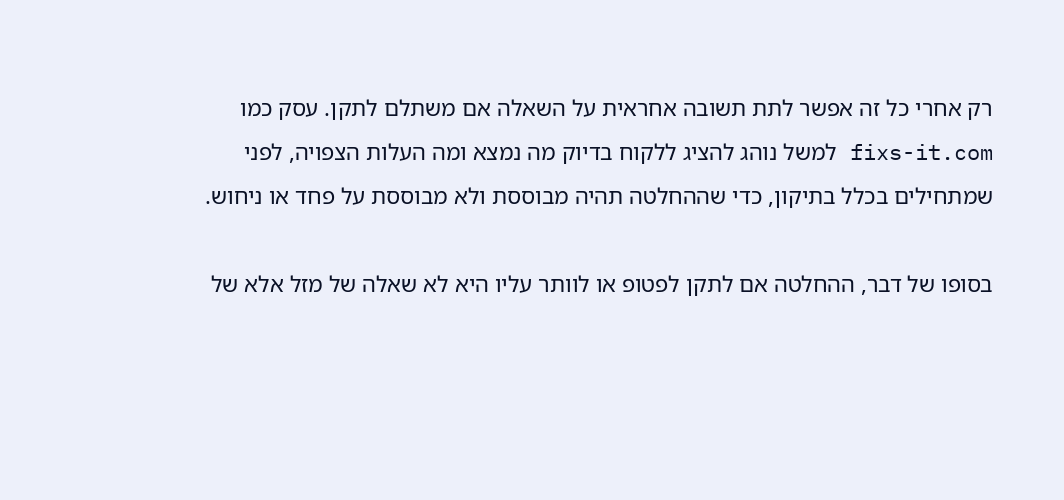רק אחרי כל זה אפשר לתת תשובה אחראית על השאלה אם משתלם לתקן. עסק כמו fixs-it.com למשל נוהג להציג ללקוח בדיוק מה נמצא ומה העלות הצפויה, לפני שמתחילים בכלל בתיקון, כדי שההחלטה תהיה מבוססת ולא מבוססת על פחד או ניחוש.

בסופו של דבר, ההחלטה אם לתקן לפטופ או לוותר עליו היא לא שאלה של מזל אלא של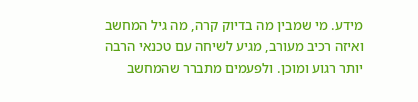מידע. מי שמבין מה בדיוק קרה, מה גיל המחשב ואיזה רכיב מעורב, מגיע לשיחה עם טכנאי הרבה יותר רגוע ומוכן. ולפעמים מתברר שהמחשב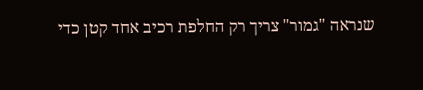שנראה "גמור" צריך רק החלפת רכיב אחד קטן כדי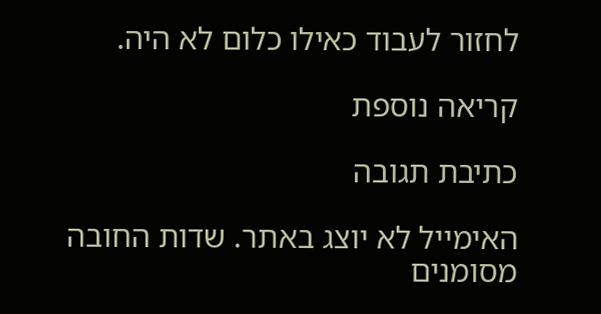לחזור לעבוד כאילו כלום לא היה.

קריאה נוספת

כתיבת תגובה

האימייל לא יוצג באתר. שדות החובה מסומנים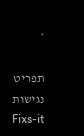*

תפריט נגישות Fixs-it